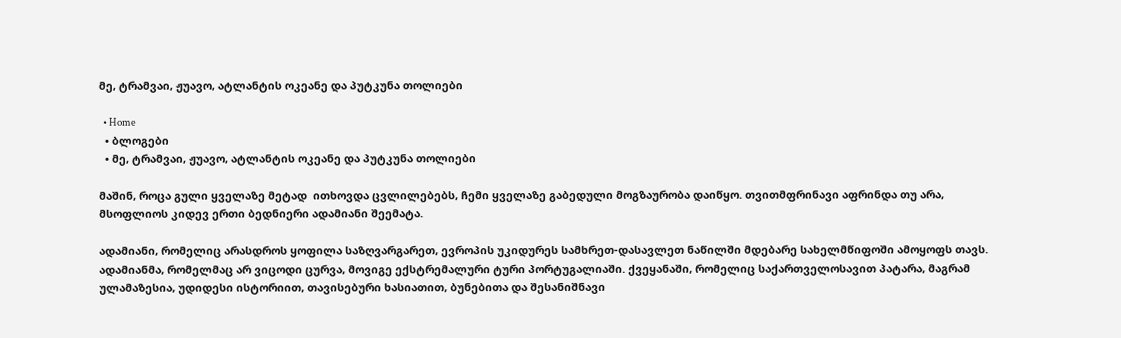მე, ტრამვაი, ჟუავო, ატლანტის ოკეანე და პუტკუნა თოლიები

  • Home
  • ბლოგები
  • მე, ტრამვაი, ჟუავო, ატლანტის ოკეანე და პუტკუნა თოლიები

მაშინ, როცა გული ყველაზე მეტად  ითხოვდა ცვლილებებს, ჩემი ყველაზე გაბედული მოგზაურობა დაიწყო. თვითმფრინავი აფრინდა თუ არა, მსოფლიოს კიდევ ერთი ბედნიერი ადამიანი შეემატა.

ადამიანი, რომელიც არასდროს ყოფილა საზღვარგარეთ, ევროპის უკიდურეს სამხრეთ-დასავლეთ ნაწილში მდებარე სახელმწიფოში ამოყოფს თავს. ადამიანმა, რომელმაც არ ვიცოდი ცურვა, მოვიგე ექსტრემალური ტური პორტუგალიაში. ქვეყანაში, რომელიც საქართველოსავით პატარა, მაგრამ ულამაზესია, უდიდესი ისტორიით, თავისებური ხასიათით, ბუნებითა და შესანიშნავი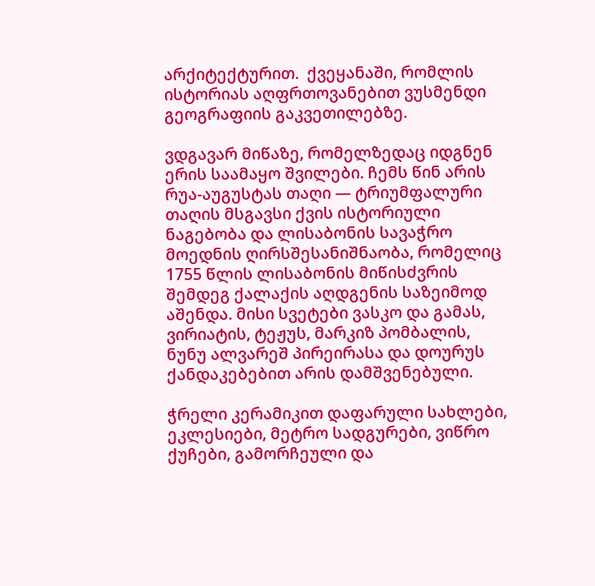არქიტექტურით.  ქვეყანაში, რომლის ისტორიას აღფრთოვანებით ვუსმენდი გეოგრაფიის გაკვეთილებზე.

ვდგავარ მიწაზე, რომელზედაც იდგნენ ერის საამაყო შვილები. ჩემს წინ არის რუა-აუგუსტას თაღი — ტრიუმფალური თაღის მსგავსი ქვის ისტორიული ნაგებობა და ლისაბონის სავაჭრო მოედნის ღირსშესანიშნაობა, რომელიც 1755 წლის ლისაბონის მიწისძვრის შემდეგ ქალაქის აღდგენის საზეიმოდ აშენდა. მისი სვეტები ვასკო და გამას, ვირიატის, ტეჟუს, მარკიზ პომბალის, ნუნუ ალვარეშ პირეირასა და დოურუს ქანდაკებებით არის დამშვენებული.

ჭრელი კერამიკით დაფარული სახლები, ეკლესიები, მეტრო სადგურები, ვიწრო ქუჩები, გამორჩეული და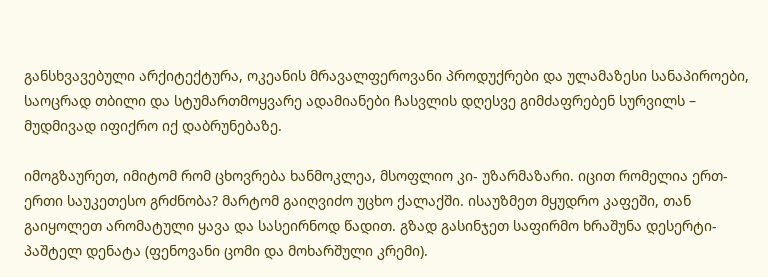განსხვავებული არქიტექტურა, ოკეანის მრავალფეროვანი პროდუქრები და ულამაზესი სანაპიროები, საოცრად თბილი და სტუმართმოყვარე ადამიანები ჩასვლის დღესვე გიმძაფრებენ სურვილს – მუდმივად იფიქრო იქ დაბრუნებაზე.

იმოგზაურეთ, იმიტომ რომ ცხოვრება ხანმოკლეა, მსოფლიო კი- უზარმაზარი. იცით რომელია ერთ-ერთი საუკეთესო გრძნობა? მარტომ გაიღვიძო უცხო ქალაქში. ისაუზმეთ მყუდრო კაფეში, თან გაიყოლეთ არომატული ყავა და სასეირნოდ წადით. გზად გასინჯეთ საფირმო ხრაშუნა დესერტი- პაშტელ დენატა (ფენოვანი ცომი და მოხარშული კრემი).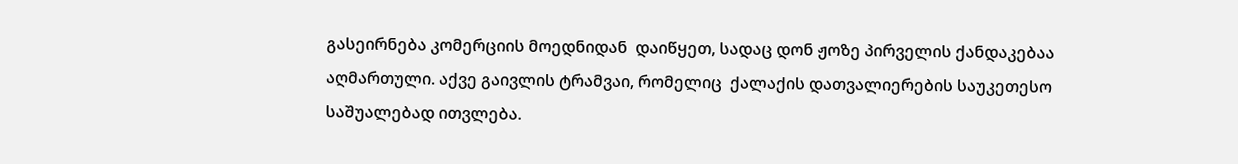გასეირნება კომერციის მოედნიდან  დაიწყეთ, სადაც დონ ჟოზე პირველის ქანდაკებაა აღმართული. აქვე გაივლის ტრამვაი, რომელიც  ქალაქის დათვალიერების საუკეთესო საშუალებად ითვლება.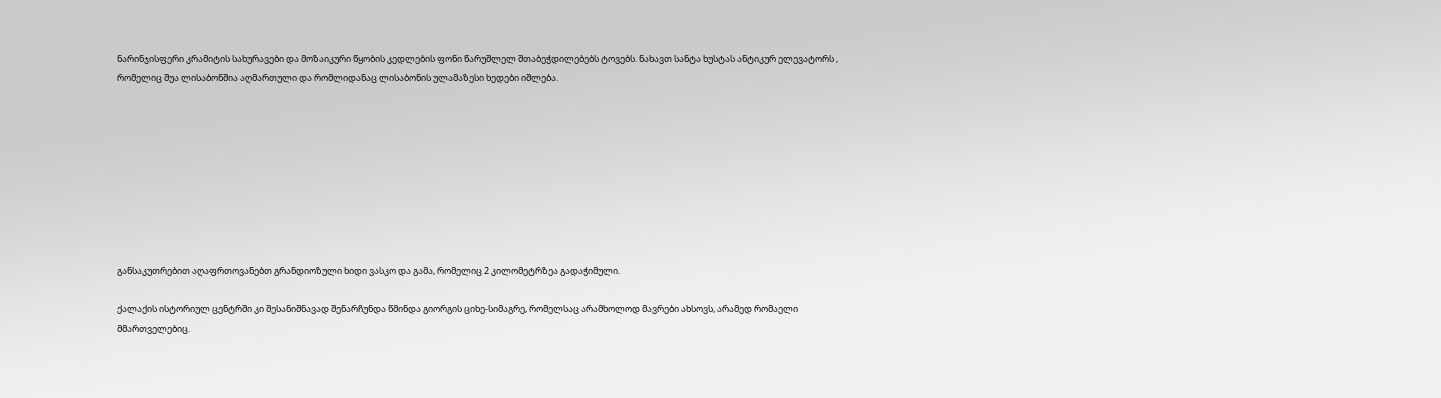ნარინჯისფერი კრამიტის სახურავები და მოზაიკური წყობის კედლების ფონი წარუშლელ შთაბეჭდილებებს ტოვებს. ნახავთ სანტა ხუსტას ანტიკურ ელევატორს , რომელიც შუა ლისაბონშია აღმართული და რომლიდანაც ლისაბონის ულამაზესი ხედები იშლება.









განსაკუთრებით აღაფრთოვანებთ გრანდიოზული ხიდი ვასკო და გამა, რომელიც 2 კილომეტრზეა გადაჭიმული.

ქალაქის ისტორიულ ცენტრში კი შესანიშნავად შენარჩუნდა წმინდა გიორგის ციხე-სიმაგრე, რომელსაც არამხოლოდ მავრები ახსოვს, არამედ რომაელი მმართველებიც.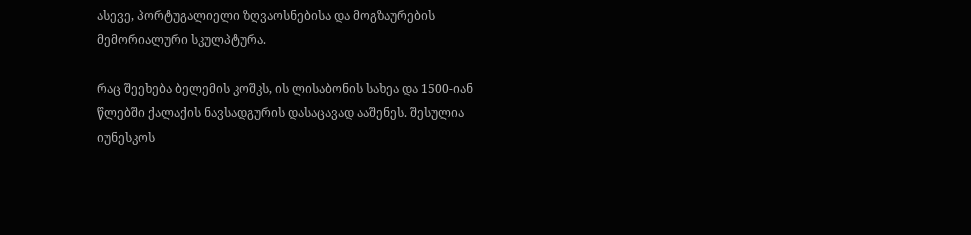ასევე, პორტუგალიელი ზღვაოსნებისა და მოგზაურების მემორიალური სკულპტურა.

რაც შეეხება ბელემის კოშკს, ის ლისაბონის სახეა და 1500-იან წლებში ქალაქის ნავსადგურის დასაცავად ააშენეს. შესულია იუნესკოს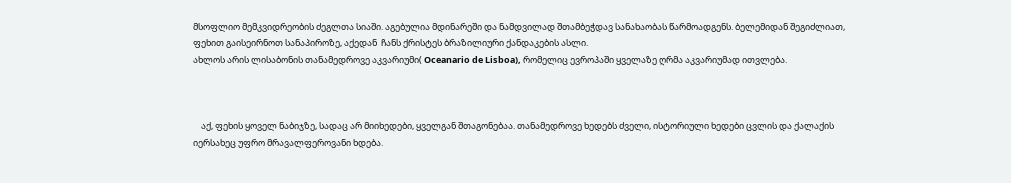მსოფლიო მემკვიდრეობის ძეგლთა სიაში. აგებულია მდინარეში და ნამდვილად შთამბეჭდავ სანახაობას წარმოადგენს. ბელემიდან შეგიძლიათ, ფეხით გაისეირნოთ სანაპიროზე, აქედან  ჩანს ქრისტეს ბრაზილიური ქანდაკების ასლი.
ახლოს არის ლისაბონის თანამედროვე აკვარიუმი( Oceanario de Lisboa), რომელიც ევროპაში ყველაზე ღრმა აკვარიუმად ითვლება.



    აქ, ფეხის ყოველ ნაბიჯზე, სადაც არ მიიხედები, ყველგან შთაგონებაა. თანამედროვე ხედებს ძველი, ისტორიული ხედები ცვლის და ქალაქის იერსახეც უფრო მრავალფეროვანი ხდება.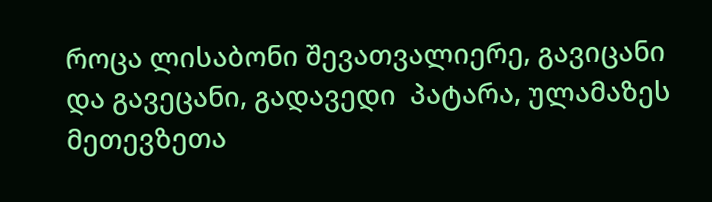როცა ლისაბონი შევათვალიერე, გავიცანი და გავეცანი, გადავედი  პატარა, ულამაზეს მეთევზეთა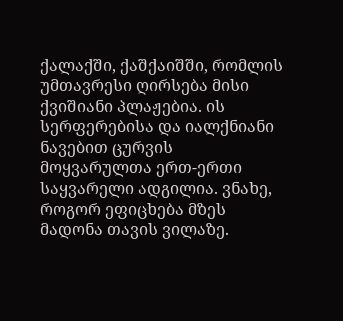ქალაქში, ქაშქაიშში, რომლის უმთავრესი ღირსება მისი ქვიშიანი პლაჟებია. ის სერფერებისა და იალქნიანი ნავებით ცურვის მოყვარულთა ერთ-ერთი საყვარელი ადგილია. ვნახე, როგორ ეფიცხება მზეს მადონა თავის ვილაზე.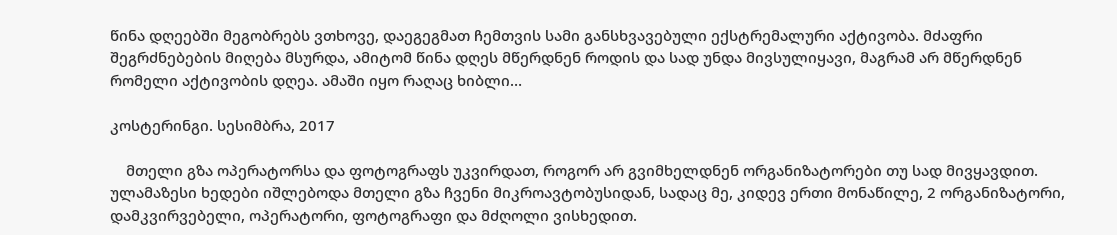წინა დღეებში მეგობრებს ვთხოვე, დაეგეგმათ ჩემთვის სამი განსხვავებული ექსტრემალური აქტივობა. მძაფრი შეგრძნებების მიღება მსურდა, ამიტომ წინა დღეს მწერდნენ როდის და სად უნდა მივსულიყავი, მაგრამ არ მწერდნენ რომელი აქტივობის დღეა. ამაში იყო რაღაც ხიბლი…

კოსტერინგი. სესიმბრა, 2017

    მთელი გზა ოპერატორსა და ფოტოგრაფს უკვირდათ, როგორ არ გვიმხელდნენ ორგანიზატორები თუ სად მივყავდით. ულამაზესი ხედები იშლებოდა მთელი გზა ჩვენი მიკროავტობუსიდან, სადაც მე, კიდევ ერთი მონაწილე, 2 ორგანიზატორი,  დამკვირვებელი, ოპერატორი, ფოტოგრაფი და მძღოლი ვისხედით.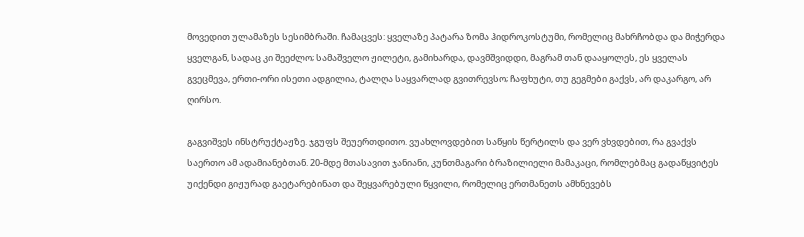მოვედით ულამაზეს სესიმბრაში. ჩამაცვეს: ყველაზე პატარა ზომა ჰიდროკოსტუმი, რომელიც მახრჩობდა და მიჭერდა ყველგან, სადაც კი შეეძლო; სამაშველო ჟილეტი, გამიხარდა, დავმშვიდდი, მაგრამ თან დააყოლეს, ეს ყველას გვეცმევა, ერთი-ორი ისეთი ადგილია, ტალღა საყვარლად გვითრევსო; ჩაფხუტი, თუ გეგმები გაქვს, არ დაკარგო, არ ღირსო.

გაგვიშვეს ინსტრუქტაჟზე. ჯგუფს შეუერთდითო. ვუახლოვდებით საწყის წერტილს და ვერ ვხვდებით, რა გვაქვს საერთო ამ ადამიანებთან. 20-მდე მთასავით ჯანიანი, კუნთმაგარი ბრაზილიელი მამაკაცი, რომლებმაც გადაწყვიტეს უიქენდი გიჟურად გაეტარებინათ და შეყვარებული წყვილი, რომელიც ერთმანეთს ამხნევებს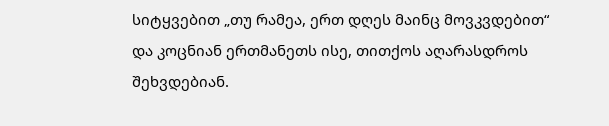სიტყვებით „თუ რამეა, ერთ დღეს მაინც მოვკვდებით“ და კოცნიან ერთმანეთს ისე, თითქოს აღარასდროს შეხვდებიან.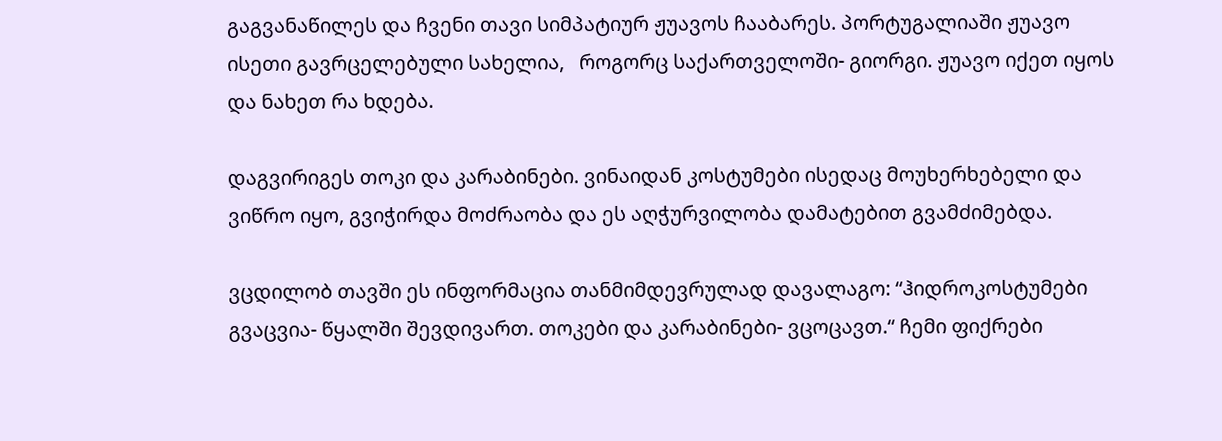გაგვანაწილეს და ჩვენი თავი სიმპატიურ ჟუავოს ჩააბარეს. პორტუგალიაში ჟუავო ისეთი გავრცელებული სახელია,   როგორც საქართველოში- გიორგი. ჟუავო იქეთ იყოს და ნახეთ რა ხდება.

დაგვირიგეს თოკი და კარაბინები. ვინაიდან კოსტუმები ისედაც მოუხერხებელი და ვიწრო იყო, გვიჭირდა მოძრაობა და ეს აღჭურვილობა დამატებით გვამძიმებდა.

ვცდილობ თავში ეს ინფორმაცია თანმიმდევრულად დავალაგო: “ჰიდროკოსტუმები გვაცვია- წყალში შევდივართ. თოკები და კარაბინები- ვცოცავთ.“ ჩემი ფიქრები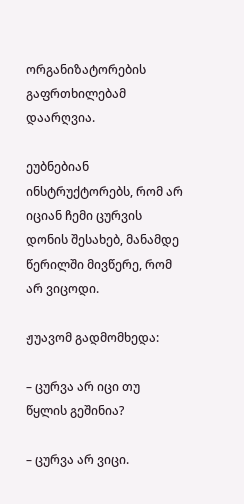ორგანიზატორების გაფრთხილებამ დაარღვია.

ეუბნებიან ინსტრუქტორებს, რომ არ იციან ჩემი ცურვის დონის შესახებ, მანამდე წერილში მივწერე, რომ არ ვიცოდი.

ჟუავომ გადმომხედა:

– ცურვა არ იცი თუ წყლის გეშინია?

– ცურვა არ ვიცი.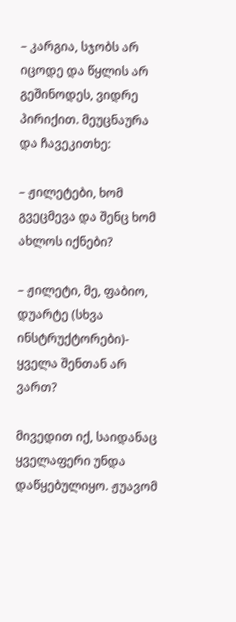– კარგია, სჯობს არ იცოდე და წყლის არ გეშინოდეს, ვიდრე პირიქით. მეუცნაურა და ჩავეკითხე:

– ჟილეტები, ხომ გვეცმევა და შენც ხომ ახლოს იქნები?

– ჟილეტი, მე, ფაბიო, დუარტე (სხვა ინსტრუქტორები)- ყველა შენთან არ ვართ?

მივედით იქ, საიდანაც ყველაფერი უნდა დაწყებულიყო. ჟუავომ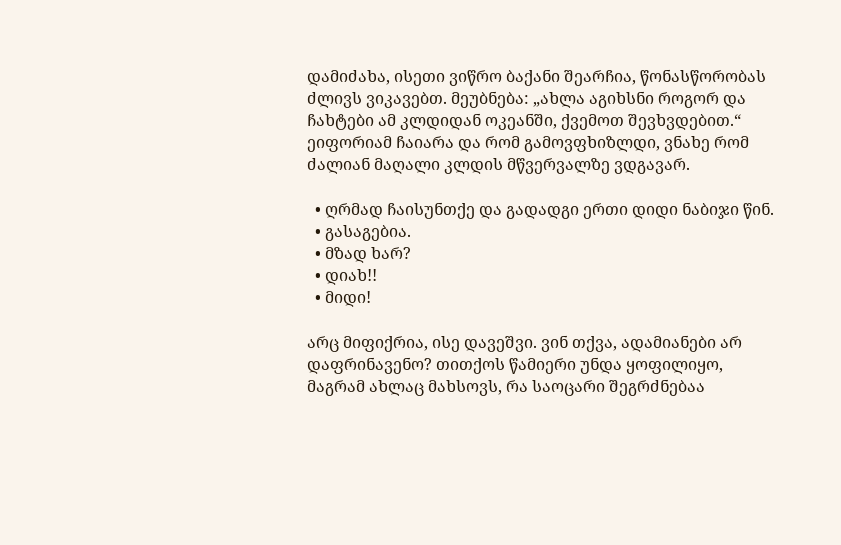დამიძახა, ისეთი ვიწრო ბაქანი შეარჩია, წონასწორობას ძლივს ვიკავებთ. მეუბნება: „ახლა აგიხსნი როგორ და ჩახტები ამ კლდიდან ოკეანში, ქვემოთ შევხვდებით.“ ეიფორიამ ჩაიარა და რომ გამოვფხიზლდი, ვნახე რომ ძალიან მაღალი კლდის მწვერვალზე ვდგავარ.

  • ღრმად ჩაისუნთქე და გადადგი ერთი დიდი ნაბიჯი წინ.
  • გასაგებია.
  • მზად ხარ?
  • დიახ!!
  • მიდი!

არც მიფიქრია, ისე დავეშვი. ვინ თქვა, ადამიანები არ დაფრინავენო? თითქოს წამიერი უნდა ყოფილიყო, მაგრამ ახლაც მახსოვს, რა საოცარი შეგრძნებაა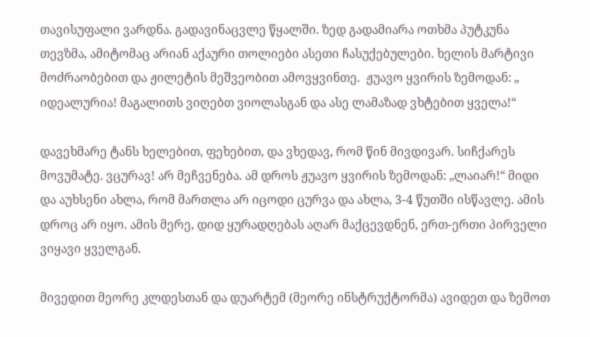თავისუფალი ვარდნა. გადავინაცვლე წყალში. ზედ გადამიარა ოთხმა პუტკუნა თევზმა, ამიტომაც არიან აქაური თოლიები ასეთი ჩასუქებულები. ხელის მარტივი მოძრაობებით და ჟილეტის მეშვეობით ამოვყვინთე.  ჟუავო ყვირის ზემოდან: „ იდეალურია! მაგალითს ვიღებთ ვიოლასგან და ასე ლამაზად ვხტებით ყველა!“

დავეხმარე ტანს ხელებით, ფეხებით, და ვხედავ, რომ წინ მივდივარ. სიჩქარეს მოვუმატე. ვცურავ! არ მეჩვენება. ამ დროს ჟუავო ყვირის ზემოდან: „ლაიარ!“ მიდი და აუხსენი ახლა, რომ მართლა არ იცოდი ცურვა და ახლა, 3-4 წუთში ისწავლე. ამის დროც არ იყო. ამის მერე, დიდ ყურადღებას აღარ მაქცევდნენ, ერთ-ერთი პირველი ვიყავი ყველგან.

მივედით მეორე კლდესთან და დუარტემ (მეორე ინსტრუქტორმა) ავიდეთ და ზემოთ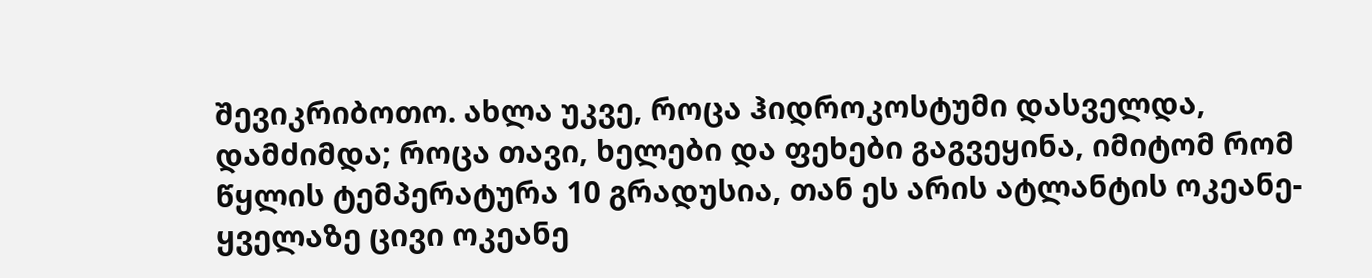შევიკრიბოთო. ახლა უკვე, როცა ჰიდროკოსტუმი დასველდა, დამძიმდა; როცა თავი, ხელები და ფეხები გაგვეყინა, იმიტომ რომ წყლის ტემპერატურა 10 გრადუსია, თან ეს არის ატლანტის ოკეანე- ყველაზე ცივი ოკეანე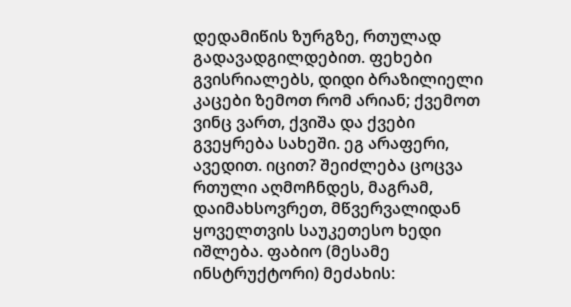დედამიწის ზურგზე, რთულად გადავადგილდებით. ფეხები გვისრიალებს, დიდი ბრაზილიელი კაცები ზემოთ რომ არიან; ქვემოთ ვინც ვართ, ქვიშა და ქვები გვეყრება სახეში. ეგ არაფერი, ავედით. იცით? შეიძლება ცოცვა რთული აღმოჩნდეს, მაგრამ, დაიმახსოვრეთ, მწვერვალიდან  ყოველთვის საუკეთესო ხედი იშლება. ფაბიო (მესამე ინსტრუქტორი) მეძახის: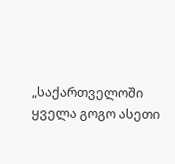„საქართველოში ყველა გოგო ასეთი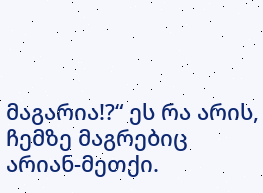მაგარია!?“ ეს რა არის, ჩემზე მაგრებიც არიან-მეთქი.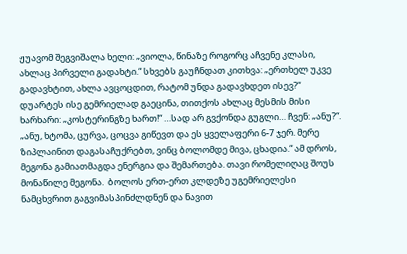ჟუავომ შეგვიშალა ხელი: „ვიოლა, წინაზე როგორც აჩვენე კლასი, ახლაც პირველი გადახტი.“ სხვებს გაუჩნდათ კითხვა: „ერთხელ უკვე გადავხტით, ახლა ავცოცდით, რატომ უნდა გადავხდეთ ისევ?“ დუარტეს ისე გემრიელად გაეცინა, თითქოს ახლაც მესმის მისი ხარხარი: „კოსტერინგზე ხართ!“ …სად არ გვქონდა გუგლი… ჩვენ: „ანუ?“. „ანუ, ხტომა, ცურვა, ცოცვა გიწევთ და ეს ყველაფერი 6-7 ჯერ. მერე ზიპლაინით დაგასაჩუქრებთ, ვინც ბოლომდე მივა, ცხადია.“ ამ დროს, მეგონა გამიათმაგდა ენერგია და შემართება. თავი რომელიღაც შოუს მონაწილე მეგონა.  ბოლოს ერთ-ერთ კლდეზე უგემრიელესი ნამცხვრით გაგვიმასპინძლდნენ და ნავით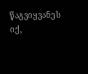წაგვიყვანეს იქ,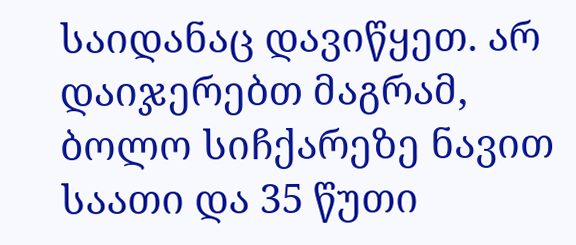საიდანაც დავიწყეთ. არ დაიჯერებთ მაგრამ, ბოლო სიჩქარეზე ნავით საათი და 35 წუთი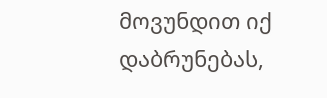მოვუნდით იქ დაბრუნებას,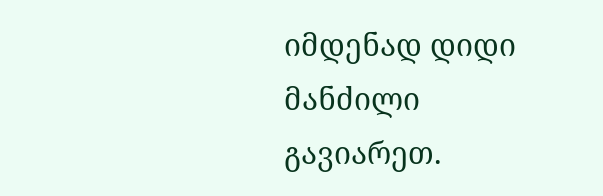იმდენად დიდი მანძილი გავიარეთ.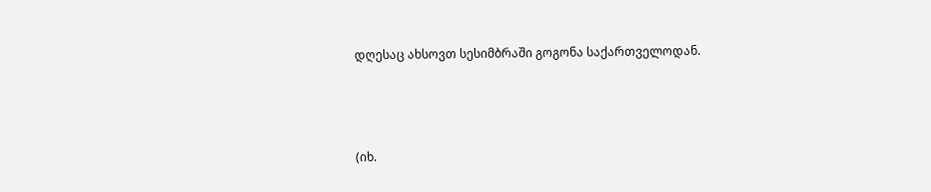დღესაც ახსოვთ სესიმბრაში გოგონა საქართველოდან.



(იხ.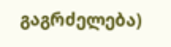გაგრძელება)